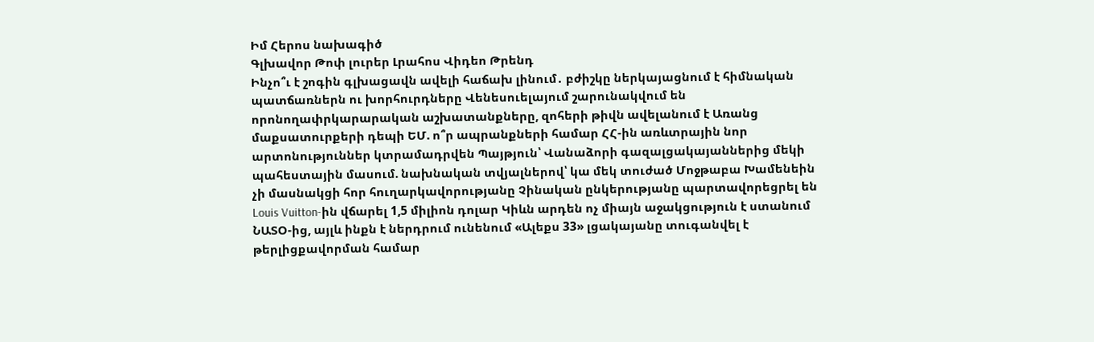Իմ Հերոս նախագիծ
Գլխավոր Թոփ լուրեր Լրահոս Վիդեո Թրենդ
Ինչո՞ւ է շոգին գլխացավն ավելի հաճախ լինում․ բժիշկը ներկայացնում է հիմնական պատճառներն ու խորհուրդները Վենեսուելայում շարունակվում են որոնողափրկարարական աշխատանքները, զոհերի թիվն ավելանում է Առանց մաքսատուրքերի դեպի ԵՄ. ո՞ր ապրանքների համար ՀՀ-ին առևտրային նոր արտոնություններ կտրամադրվեն Պայթյուն՝ Վանաձորի գազալցակայաններից մեկի պահեստային մասում. նախնական տվյալներով՝ կա մեկ տուժած Մոջթաբա Խամենեին չի մասնակցի հոր հուղարկավորությանը Չինական ընկերությանը պարտավորեցրել են Louis Vuitton-ին վճարել 1,5 միլիոն դոլար Կիևն արդեն ոչ միայն աջակցություն է ստանում ՆԱՏՕ-ից, այլև ինքն է ներդրում ունենում «Ալեքս 33» լցակայանը տուգանվել է թերլիցքավորման համար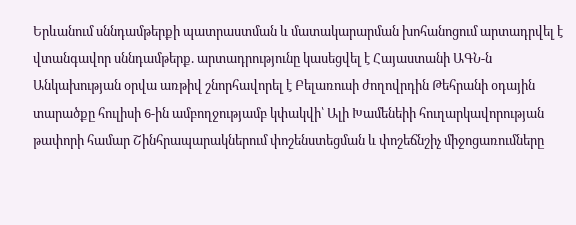Երևանում սննդամթերքի պատրաստման և մատակարարման խոհանոցում արտադրվել է վտանգավոր սննդամթերք. արտադրությունը կասեցվել է Հայաստանի ԱԳՆ-ն Անկախության օրվա առթիվ շնորհավորել է Բելառուսի ժողովրդին Թեհրանի օդային տարածքը հուլիսի 6-ին ամբողջությամբ կփակվի՝ Ալի Խամենեիի հուղարկավորության թափորի համար Շինհրապարակներում փոշենստեցման և փոշեճնշիչ միջոցառումները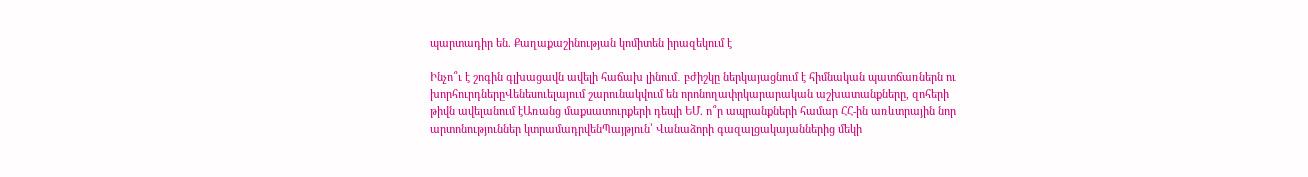պարտադիր են. Քաղաքաշինության կոմիտեն իրազեկում է

Ինչո՞ւ է շոգին գլխացավն ավելի հաճախ լինում․ բժիշկը ներկայացնում է հիմնական պատճառներն ու խորհուրդներըՎենեսուելայում շարունակվում են որոնողափրկարարական աշխատանքները, զոհերի թիվն ավելանում էԱռանց մաքսատուրքերի դեպի ԵՄ. ո՞ր ապրանքների համար ՀՀ-ին առևտրային նոր արտոնություններ կտրամադրվենՊայթյուն՝ Վանաձորի գազալցակայաններից մեկի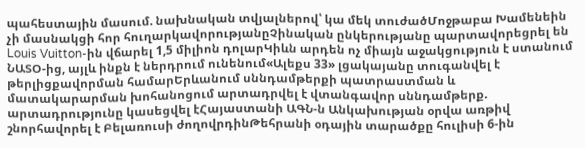պահեստային մասում. նախնական տվյալներով՝ կա մեկ տուժածՄոջթաբա Խամենեին չի մասնակցի հոր հուղարկավորությանըՉինական ընկերությանը պարտավորեցրել են Louis Vuitton-ին վճարել 1,5 միլիոն դոլարԿիևն արդեն ոչ միայն աջակցություն է ստանում ՆԱՏՕ-ից, այլև ինքն է ներդրում ունենում«Ալեքս 33» լցակայանը տուգանվել է թերլիցքավորման համարԵրևանում սննդամթերքի պատրաստման և մատակարարման խոհանոցում արտադրվել է վտանգավոր սննդամթերք. արտադրությունը կասեցվել էՀայաստանի ԱԳՆ-ն Անկախության օրվա առթիվ շնորհավորել է Բելառուսի ժողովրդինԹեհրանի օդային տարածքը հուլիսի 6-ին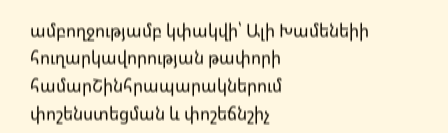ամբողջությամբ կփակվի՝ Ալի Խամենեիի հուղարկավորության թափորի համարՇինհրապարակներում փոշենստեցման և փոշեճնշիչ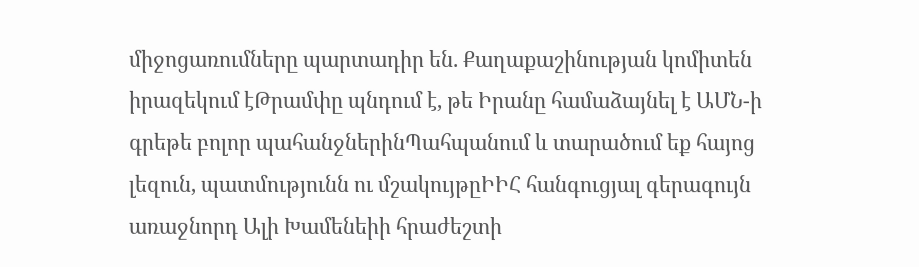միջոցառումները պարտադիր են. Քաղաքաշինության կոմիտեն իրազեկում էԹրամփը պնդում է, թե Իրանը համաձայնել է ԱՄՆ-ի գրեթե բոլոր պահանջներինՊահպանում և տարածում եք հայոց լեզուն, պատմությունն ու մշակույթըԻԻՀ հանգուցյալ գերագույն առաջնորդ Ալի Խամենեիի հրաժեշտի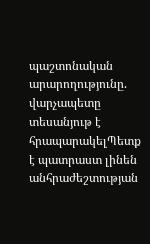պաշտոնական արարողությունը. վարչապետը տեսանյութ է հրապարակելՊետք է պատրաստ լինեն անհրաժեշտության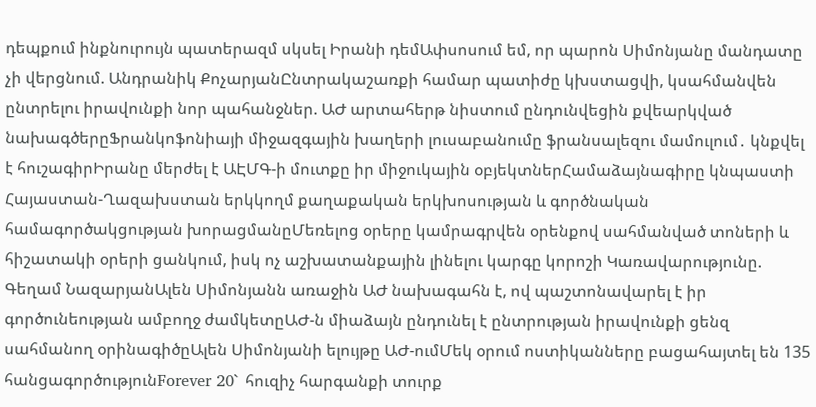դեպքում ինքնուրույն պատերազմ սկսել Իրանի դեմԱփսոսում եմ, որ պարոն Սիմոնյանը մանդատը չի վերցնում. Անդրանիկ ՔոչարյանԸնտրակաշառքի համար պատիժը կխստացվի, կսահմանվեն ընտրելու իրավունքի նոր պահանջներ. ԱԺ արտահերթ նիստում ընդունվեցին քվեարկված նախագծերըՖրանկոֆոնիայի միջազգային խաղերի լուսաբանումը ֆրանսալեզու մամուլում․ կնքվել է հուշագիրԻրանը մերժել է ԱԷՄԳ-ի մուտքը իր միջուկային օբյեկտներՀամաձայնագիրը կնպաստի Հայաստան-Ղազախստան երկկողմ քաղաքական երկխոսության և գործնական համագործակցության խորացմանըՄեռելոց օրերը կամրագրվեն օրենքով սահմանված տոների և հիշատակի օրերի ցանկում, իսկ ոչ աշխատանքային լինելու կարգը կորոշի Կառավարությունը. Գեղամ ՆազարյանԱլեն Սիմոնյանն առաջին ԱԺ նախագահն է, ով պաշտոնավարել է իր գործունեության ամբողջ ժամկետըԱԺ-ն միաձայն ընդունել է ընտրության իրավունքի ցենզ սահմանող օրինագիծըԱլեն Սիմոնյանի ելույթը ԱԺ-ումՄեկ օրում ոստիկանները բացահայտել են 135 հանցագործությունForever 20` հուզիչ հարգանքի տուրք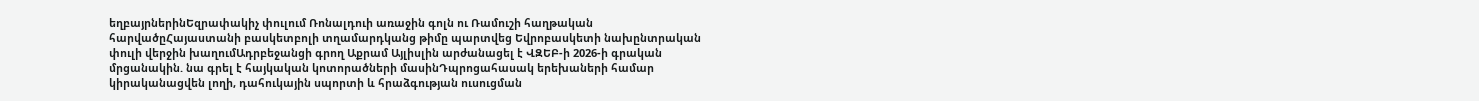եղբայրներինԵզրափակիչ փուլում Ռոնալդուի առաջին գոլն ու Ռամուշի հաղթական հարվածըՀայաստանի բասկետբոլի տղամարդկանց թիմը պարտվեց Եվրոբասկետի նախընտրական փուլի վերջին խաղումԱդրբեջանցի գրող Աքրամ Այլիսլին արժանացել է ՎԶԵԲ-ի 2026-ի գրական մրցանակին. նա գրել է հայկական կոտորածների մասինԴպրոցահասակ երեխաների համար կիրականացվեն լողի, դահուկային սպորտի և հրաձգության ուսուցման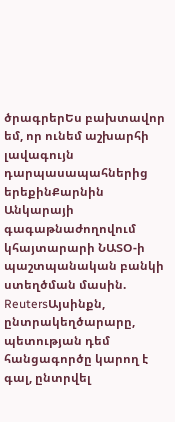ծրագրերԵս բախտավոր եմ, որ ունեմ աշխարհի լավագույն դարպասապահներից երեքինՔարնին Անկարայի գագաթնաժողովում կհայտարարի ՆԱՏՕ-ի պաշտպանական բանկի ստեղծման մասին. ReutersԱյսինքն, ընտրակեղծարարը, պետության դեմ հանցագործը կարող է գալ, ընտրվել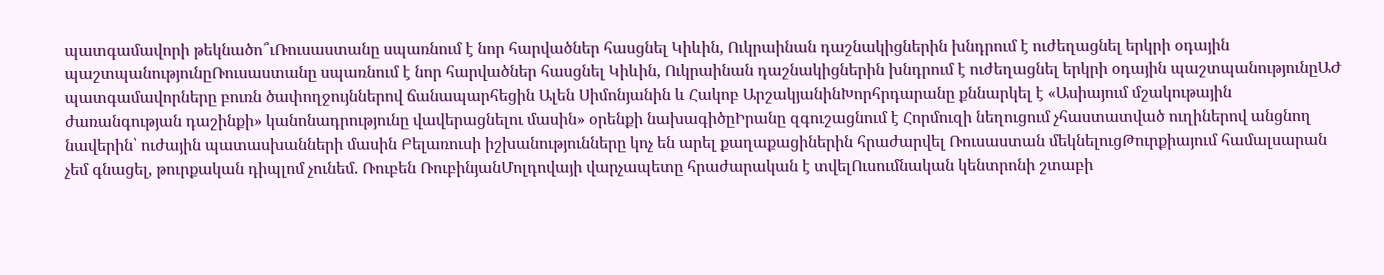պատգամավորի թեկնածո՞ւՌուսաստանը սպառնում է նոր հարվածներ հասցնել Կիևին, Ուկրաինան դաշնակիցներին խնդրում է ուժեղացնել երկրի օդային պաշտպանությունըՌուսաստանը սպառնում է նոր հարվածներ հասցնել Կիևին, Ուկրաինան դաշնակիցներին խնդրում է ուժեղացնել երկրի օդային պաշտպանությունըԱԺ պատգամավորները բուռն ծափողջույններով ճանապարհեցին Ալեն Սիմոնյանին և Հակոբ ԱրշակյանինԽորհրդարանը քննարկել է «Ասիայում մշակութային ժառանգության դաշինքի» կանոնադրությունը վավերացնելու մասին» օրենքի նախագիծըԻրանը զգուշացնում է Հորմուզի նեղուցում չհաստատված ուղիներով անցնող նավերին՝ ուժային պատասխանների մասին Բելառուսի իշխանությունները կոչ են արել քաղաքացիներին հրաժարվել Ռուսաստան մեկնելուցԹուրքիայում համալսարան չեմ գնացել, թուրքական դիպլոմ չունեմ. Ռուբեն ՌուբինյանՄոլդովայի վարչապետը հրաժարական է տվելՈւսումնական կենտրոնի շտաբի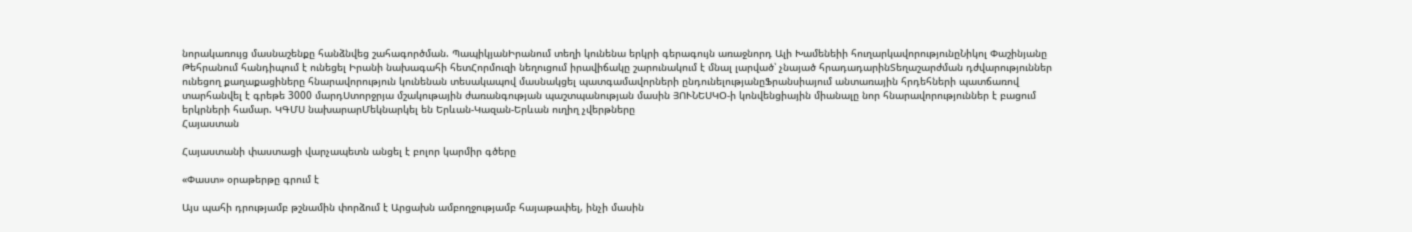նորակառույց մասնաշենքը հանձնվեց շահագործման. ՊապիկյանԻրանում տեղի կունենա երկրի գերագույն առաջնորդ Ալի Խամենեիի հուղարկավորությունըՆիկոլ Փաշինյանը Թեհրանում հանդիպում է ունեցել Իրանի նախագահի հետՀորմուզի նեղուցում իրավիճակը շարունակում է մնալ լարված՝ չնայած հրադադարինՏեղաշարժման դժվարություններ ունեցող քաղաքացիները հնարավորություն կունենան տեսակապով մասնակցել պատգամավորների ընդունելությանըՖրանսիայում անտառային հրդեհների պատճառով տարհանվել է գրեթե 3000 մարդՍտորջրյա մշակութային ժառանգության պաշտպանության մասին ՅՈՒՆԵՍԿՕ-ի կոնվենցիային միանալը նոր հնարավորություններ է բացում երկրների համար. ԿԳՄՍ նախարարՄեկնարկել են Երևան-Կազան-Երևան ուղիղ չվերթները
Հայաստան

Հայաստանի փաստացի վարչապետն անցել է բոլոր կարմիր գծերը

«Փաստ» օրաթերթը գրում է

Այս պահի դրությամբ թշնամին փորձում է Արցախն ամբողջությամբ հայաթափել, ինչի մասին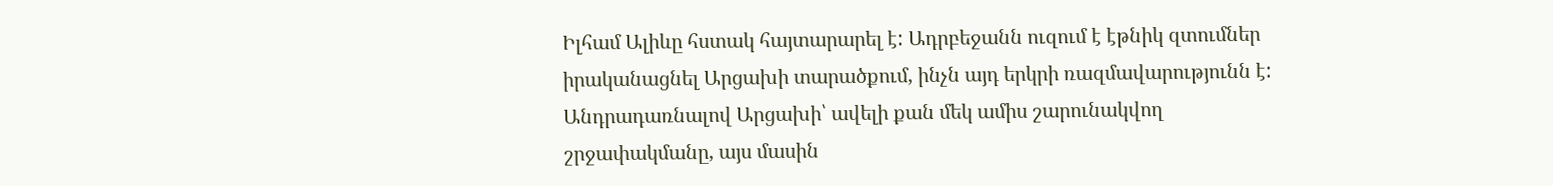Իլհամ Ալիևը հստակ հայտարարել է: Ադրբեջանն ուզում է էթնիկ զտումներ իրականացնել Արցախի տարածքում, ինչն այդ երկրի ռազմավարությունն է: Անդրադառնալով Արցախի՝ ավելի քան մեկ ամիս շարունակվող շրջափակմանը, այս մասին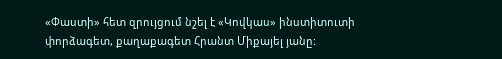«Փաստի» հետ զրույցում նշել է «Կովկաս» ինստիտուտի փորձագետ, քաղաքագետ Հրանտ Միքայել յանը: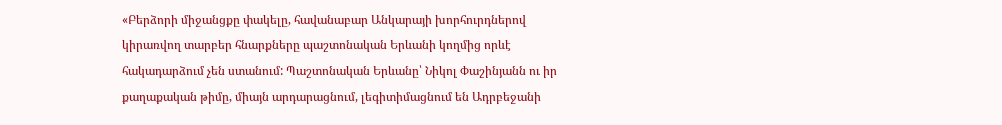«Բերձորի միջանցքը փակելը, հավանաբար Անկարայի խորհուրդներով կիրառվող տարբեր հնարքները պաշտոնական Երևանի կողմից որևէ հակադարձում չեն ստանում: Պաշտոնական Երևանը՝ Նիկոլ Փաշինյանն ու իր քաղաքական թիմը, միայն արդարացնում, լեգիտիմացնում են Ադրբեջանի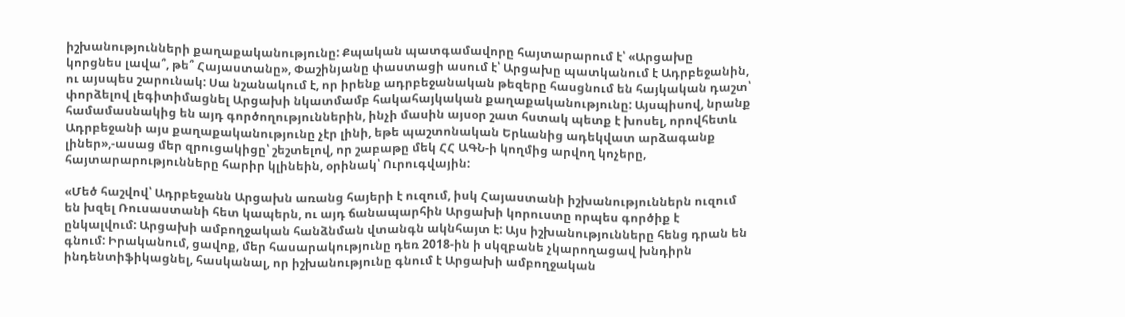իշխանությունների քաղաքականությունը: Քպական պատգամավորը հայտարարում է՝ «Արցախը կորցնես լավա՞, թե՞ Հայաստանը», Փաշինյանը փաստացի ասում է՝ Արցախը պատկանում է Ադրբեջանին, ու այսպես շարունակ: Սա նշանակում է, որ իրենք ադրբեջանական թեզերը հասցնում են հայկական դաշտ՝ փորձելով լեգիտիմացնել Արցախի նկատմամբ հակահայկական քաղաքականությունը: Այսպիսով, նրանք համամասնակից են այդ գործողություններին, ինչի մասին այսօր շատ հստակ պետք է խոսել, որովհետև Ադրբեջանի այս քաղաքականությունը չէր լինի, եթե պաշտոնական Երևանից ադեկվատ արձագանք լիներ»,-ասաց մեր զրուցակիցը՝ շեշտելով, որ շաբաթը մեկ ՀՀ ԱԳՆ-ի կողմից արվող կոչերը, հայտարարությունները հարիր կլինեին, օրինակ՝ Ուրուգվային:

«Մեծ հաշվով՝ Ադրբեջանն Արցախն առանց հայերի է ուզում, իսկ Հայաստանի իշխանություններն ուզում են խզել Ռուսաստանի հետ կապերն, ու այդ ճանապարհին Արցախի կորուստը որպես գործիք է ընկալվում: Արցախի ամբողջական հանձնման վտանգն ակնհայտ է: Այս իշխանությունները հենց դրան են գնում: Իրականում, ցավոք, մեր հասարակությունը դեռ 2018-ին ի սկզբանե չկարողացավ խնդիրն ինդենտիֆիկացնել, հասկանալ, որ իշխանությունը գնում է Արցախի ամբողջական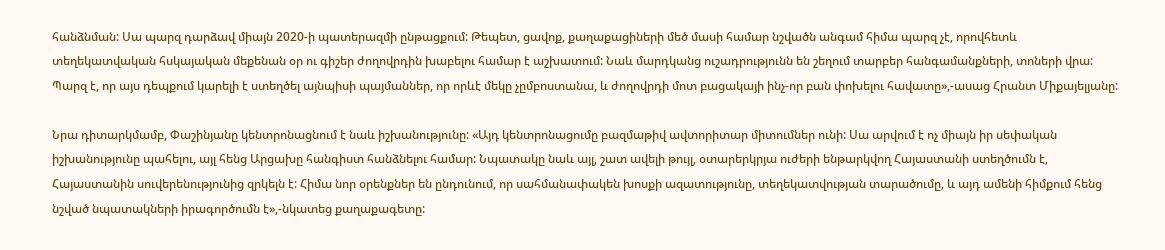հանձնման: Սա պարզ դարձավ միայն 2020-ի պատերազմի ընթացքում: Թեպետ, ցավոք, քաղաքացիների մեծ մասի համար նշվածն անգամ հիմա պարզ չէ, որովհետև տեղեկատվական հսկայական մեքենան օր ու գիշեր ժողովրդին խաբելու համար է աշխատում: Նաև մարդկանց ուշադրությունն են շեղում տարբեր հանգամանքների, տոների վրա: Պարզ է, որ այս դեպքում կարելի է ստեղծել այնպիսի պայմաններ, որ որևէ մեկը չըմբոստանա, և ժողովրդի մոտ բացակայի ինչ-որ բան փոխելու հավատը»,-ասաց Հրանտ Միքայելյանը:

Նրա դիտարկմամբ, Փաշինյանը կենտրոնացնում է նաև իշխանությունը: «Այդ կենտրոնացումը բազմաթիվ ավտորիտար միտումներ ունի: Սա արվում է ոչ միայն իր սեփական իշխանությունը պահելու, այլ հենց Արցախը հանգիստ հանձնելու համար: Նպատակը նաև այլ, շատ ավելի թույլ, օտարերկրյա ուժերի ենթարկվող Հայաստանի ստեղծումն է, Հայաստանին սուվերենությունից զրկելն է: Հիմա նոր օրենքներ են ընդունում, որ սահմանափակեն խոսքի ազատությունը, տեղեկատվության տարածումը, և այդ ամենի հիմքում հենց նշված նպատակների իրագործումն է»,-նկատեց քաղաքագետը: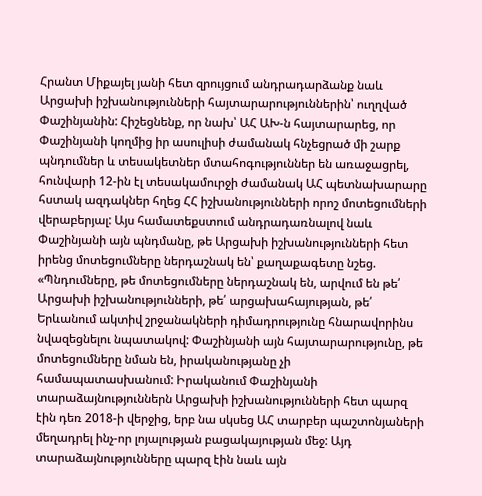Հրանտ Միքայել յանի հետ զրույցում անդրադարձանք նաև Արցախի իշխանությունների հայտարարություններին՝ ուղղված Փաշինյանին: Հիշեցնենք, որ նախ՝ ԱՀ ԱԽ-ն հայտարարեց, որ Փաշինյանի կողմից իր ասուլիսի ժամանակ հնչեցրած մի շարք պնդումներ և տեսակետներ մտահոգություններ են առաջացրել, հունվարի 12-ին էլ տեսակամուրջի ժամանակ ԱՀ պետնախարարը հստակ ազդակներ հղեց ՀՀ իշխանությունների որոշ մոտեցումների վերաբերյալ: Այս համատեքստում անդրադառնալով նաև Փաշինյանի այն պնդմանը, թե Արցախի իշխանությունների հետ իրենց մոտեցումները ներդաշնակ են՝ քաղաքագետը նշեց. «Պնդումները, թե մոտեցումները ներդաշնակ են, արվում են թե՛ Արցախի իշխանությունների, թե՛ արցախահայության, թե՛ Երևանում ակտիվ շրջանակների դիմադրությունը հնարավորինս նվազեցնելու նպատակով: Փաշինյանի այն հայտարարությունը, թե մոտեցումները նման են, իրականությանը չի համապատասխանում: Իրականում Փաշինյանի տարաձայնություններն Արցախի իշխանությունների հետ պարզ էին դեռ 2018-ի վերջից, երբ նա սկսեց ԱՀ տարբեր պաշտոնյաների մեղադրել ինչ-որ լոյալության բացակայության մեջ: Այդ տարաձայնությունները պարզ էին նաև այն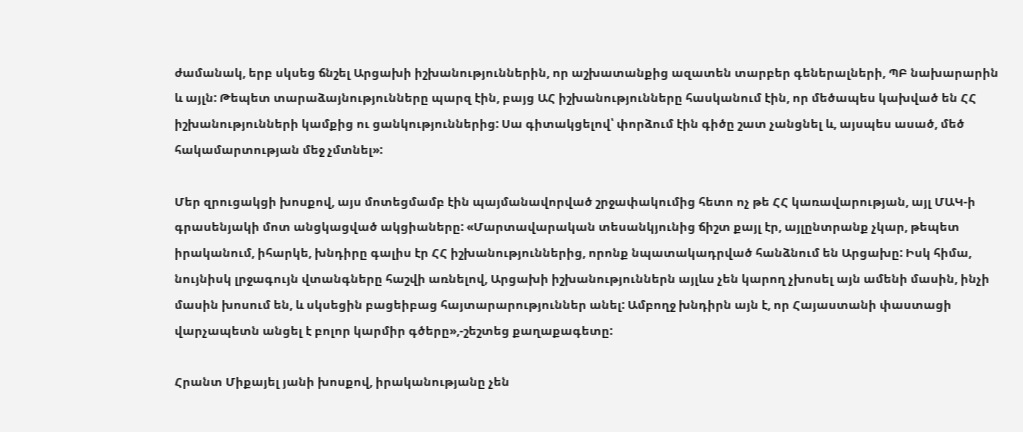ժամանակ, երբ սկսեց ճնշել Արցախի իշխանություններին, որ աշխատանքից ազատեն տարբեր գեներալների, ՊԲ նախարարին և այլն: Թեպետ տարաձայնությունները պարզ էին, բայց ԱՀ իշխանությունները հասկանում էին, որ մեծապես կախված են ՀՀ իշխանությունների կամքից ու ցանկություններից: Սա գիտակցելով՝ փորձում էին գիծը շատ չանցնել և, այսպես ասած, մեծ հակամարտության մեջ չմտնել»:

Մեր զրուցակցի խոսքով, այս մոտեցմամբ էին պայմանավորված շրջափակումից հետո ոչ թե ՀՀ կառավարության, այլ ՄԱԿ-ի գրասենյակի մոտ անցկացված ակցիաները: «Մարտավարական տեսանկյունից ճիշտ քայլ էր, այլընտրանք չկար, թեպետ իրականում, իհարկե, խնդիրը գալիս էր ՀՀ իշխանություններից, որոնք նպատակադրված հանձնում են Արցախը: Իսկ հիմա, նույնիսկ լրջագույն վտանգները հաշվի առնելով, Արցախի իշխանություններն այլևս չեն կարող չխոսել այն ամենի մասին, ինչի մասին խոսում են, և սկսեցին բացեիբաց հայտարարություններ անել: Ամբողջ խնդիրն այն է, որ Հայաստանի փաստացի վարչապետն անցել է բոլոր կարմիր գծերը»,-շեշտեց քաղաքագետը:

Հրանտ Միքայել յանի խոսքով, իրականությանը չեն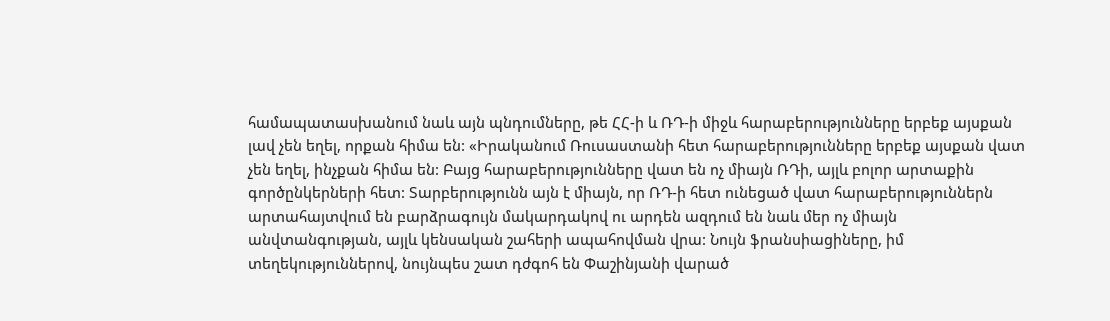համապատասխանում նաև այն պնդումները, թե ՀՀ-ի և ՌԴ-ի միջև հարաբերությունները երբեք այսքան լավ չեն եղել, որքան հիմա են: «Իրականում Ռուսաստանի հետ հարաբերությունները երբեք այսքան վատ չեն եղել, ինչքան հիմա են: Բայց հարաբերությունները վատ են ոչ միայն ՌԴի, այլև բոլոր արտաքին գործընկերների հետ: Տարբերությունն այն է միայն, որ ՌԴ-ի հետ ունեցած վատ հարաբերություններն արտահայտվում են բարձրագույն մակարդակով ու արդեն ազդում են նաև մեր ոչ միայն անվտանգության, այլև կենսական շահերի ապահովման վրա: Նույն ֆրանսիացիները, իմ տեղեկություններով, նույնպես շատ դժգոհ են Փաշինյանի վարած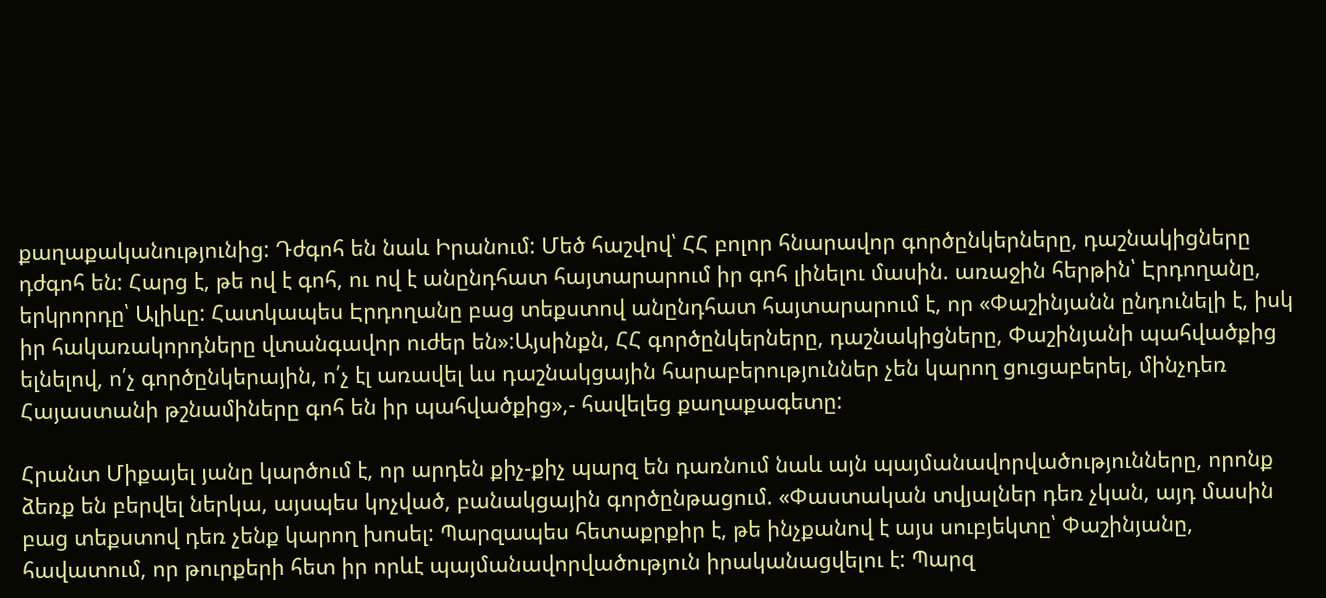քաղաքականությունից: Դժգոհ են նաև Իրանում: Մեծ հաշվով՝ ՀՀ բոլոր հնարավոր գործընկերները, դաշնակիցները դժգոհ են: Հարց է, թե ով է գոհ, ու ով է անընդհատ հայտարարում իր գոհ լինելու մասին. առաջին հերթին՝ Էրդողանը, երկրորդը՝ Ալիևը: Հատկապես Էրդողանը բաց տեքստով անընդհատ հայտարարում է, որ «Փաշինյանն ընդունելի է, իսկ իր հակառակորդները վտանգավոր ուժեր են»:Այսինքն, ՀՀ գործընկերները, դաշնակիցները, Փաշինյանի պահվածքից ելնելով, ո՛չ գործընկերային, ո՛չ էլ առավել ևս դաշնակցային հարաբերություններ չեն կարող ցուցաբերել, մինչդեռ Հայաստանի թշնամիները գոհ են իր պահվածքից»,- հավելեց քաղաքագետը:

Հրանտ Միքայել յանը կարծում է, որ արդեն քիչ-քիչ պարզ են դառնում նաև այն պայմանավորվածությունները, որոնք ձեռք են բերվել ներկա, այսպես կոչված, բանակցային գործընթացում. «Փաստական տվյալներ դեռ չկան, այդ մասին բաց տեքստով դեռ չենք կարող խոսել: Պարզապես հետաքրքիր է, թե ինչքանով է այս սուբյեկտը՝ Փաշինյանը, հավատում, որ թուրքերի հետ իր որևէ պայմանավորվածություն իրականացվելու է: Պարզ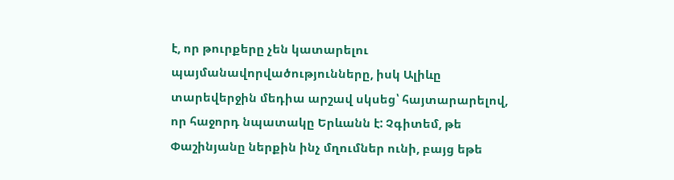է, որ թուրքերը չեն կատարելու պայմանավորվածությունները, իսկ Ալիևը տարեվերջին մեդիա արշավ սկսեց՝ հայտարարելով, որ հաջորդ նպատակը Երևանն է: Չգիտեմ, թե Փաշինյանը ներքին ինչ մղումներ ունի, բայց եթե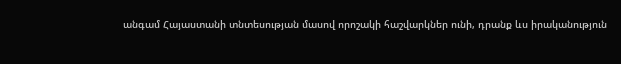անգամ Հայաստանի տնտեսության մասով որոշակի հաշվարկներ ունի, դրանք ևս իրականություն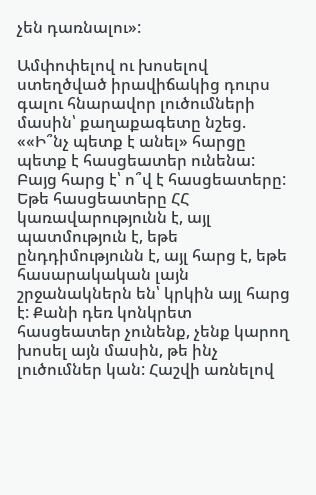չեն դառնալու»:

Ամփոփելով ու խոսելով ստեղծված իրավիճակից դուրս գալու հնարավոր լուծումների մասին՝ քաղաքագետը նշեց. ««Ի՞նչ պետք է անել» հարցը պետք է հասցեատեր ունենա: Բայց հարց է՝ ո՞վ է հասցեատերը: Եթե հասցեատերը ՀՀ կառավարությունն է, այլ պատմություն է, եթե ընդդիմությունն է, այլ հարց է, եթե հասարակական լայն շրջանակներն են՝ կրկին այլ հարց է: Քանի դեռ կոնկրետ հասցեատեր չունենք, չենք կարող խոսել այն մասին, թե ինչ լուծումներ կան: Հաշվի առնելով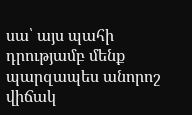սա՝ այս պահի դրությամբ մենք պարզապես անորոշ վիճակ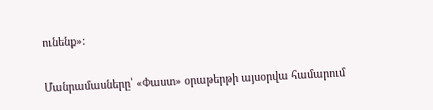ունենք»:

Մանրամասները՝ «Փաստ» օրաթերթի այսօրվա համարում